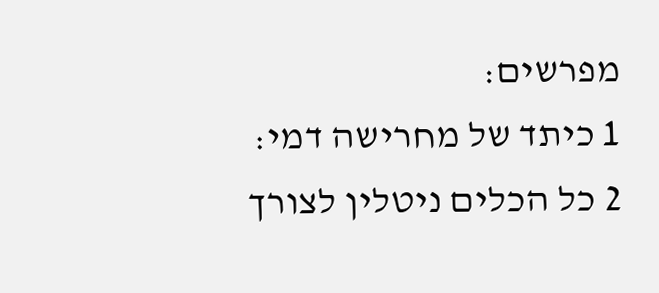מפרשים:
1 כיתד של מחרישה דמי:
2 כל הכלים ניטלין לצורך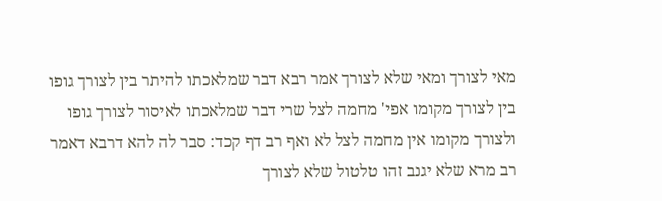מאי לצורך ומאי שלא לצורך אמר רבא דבר שמלאכתו להיתר בין לצורך גופו בין לצורך מקומו אפי' מחמה לצל שרי דבר שמלאכתו לאיסור לצורך גופו ולצורך מקומו אין מחמה לצל לא ואף רב דף קכד: סבר לה להא דרבא דאמר רב מרא שלא יגנב זהו טלטול שלא לצורך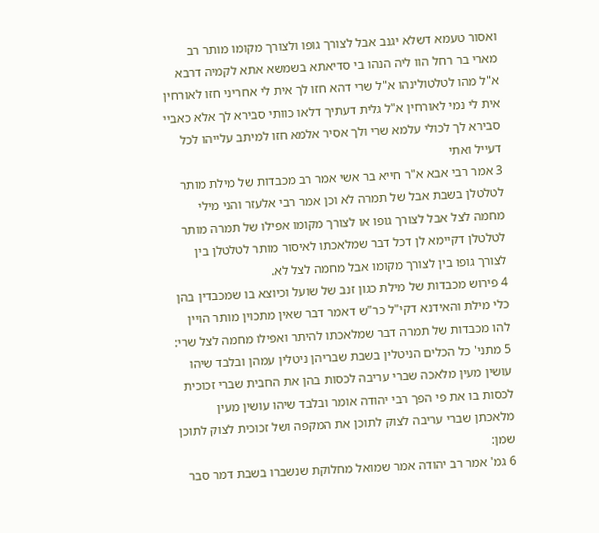ואסור טעמא דשלא יגנב אבל לצורך גופו ולצורך מקומו מותר רב מארי בר רחל הוו ליה הנהו בי סדיאתא בשמשא אתא לקמיה דרבא א"ל מהו לטלטולינהו א"ל שרי דהא חזו לך אית לי אחריני חזו לאורחין אית לי נמי לאורחין א"ל גלית דעתיך דלאו כוותי סבירא לך אלא כאביי סבירא לך לכולי עלמא שרי ולך אסיר אלמא חזו למיתב עלייהו לכל דעייל ואתי
3 אמר רבי אבא א"ר חייא בר אשי אמר רב מכבדות של מילת מותר לטלטלן בשבת אבל של תמרה לא וכן אמר רבי אלעזר והני מילי מחמה לצל אבל לצורך גופו או לצורך מקומו אפילו של תמרה מותר לטלטלן דקיימא לן דכל דבר שמלאכתו לאיסור מותר לטלטלן בין לצורך גופו בין לצורך מקומו אבל מחמה לצל לא.
4 פירוש מכבדות של מילת כגון זנב של שועל וכיוצא בו שמכבדין בהן כלי מילת והאידנא דקי"ל כר"ש דאמר דבר שאין מתכוין מותר הויין להו מכבדות של תמרה דבר שמלאכתו להיתר ואפילו מחמה לצל שרי:
5 מתני' כל הכלים הניטלין בשבת שבריהן ניטלין עמהן ובלבד שיהו עושין מעין מלאכה שברי עריבה לכסות בהן את החבית שברי זכוכית לכסות בו את פי הפך רבי יהודה אומר ובלבד שיהו עושין מעין מלאכתן שברי עריבה לצוק לתוכן את המקפה ושל זכוכית לצוק לתוכן שמן:
6 גמ' אמר רב יהודה אמר שמואל מחלוקת שנשברו בשבת דמר סבר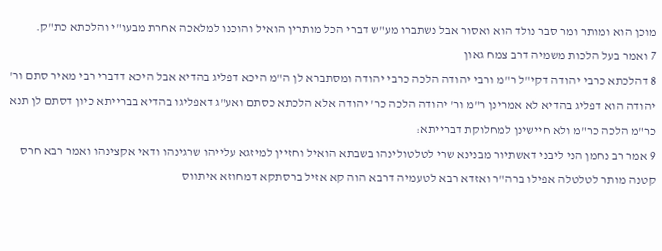מוכן הוא ומותר ומר סבר נולד הוא ואסור אבל נשתברו מע"ש דברי הכל מותרין הואיל והוכנו למלאכה אחרת מבעו"י והלכתא כת"ק.
7 ואמר בעל הלכות משמיה דרב צמח גאון
8 דהלכתא כרבי יהודה דקי"ל ר"מ ורבי יהודה הלכה כרבי יהודה ומסתברא לן ה"מ היכא דפליג בהדיא אבל היכא דדברי רבי מאיר סתם ור' יהודה הוא דפליג בהדיא לא אמרינן ר"מ ור' יהודה הלכה כר' יהודה אלא הלכתא כסתם ואע"ג דאפליגו בהדיא בברייתא כיון דסתם לן תנא כר"מ הלכה כר"מ ולא חיישינן למחלוקת דברייתא:
9 אמר רב נחמן הני ליבני דאשתיור מבנינא שרי לטלטולינהו בשבתא הואיל וחזיין למיזגא עלייהו שרגינהו ודאי אקצינהו ואמר רבא חרס קטנה מותר לטלטלה אפילו ברה"ר ואזדא רבא לטעמיה דרבא הוה קא אזיל ברסתקא דמחוזא איתווס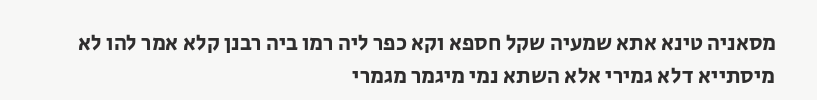מסאניה טינא אתא שמעיה שקל חספא וקא כפר ליה רמו ביה רבנן קלא אמר להו לא מיסתייא דלא גמירי אלא השתא נמי מיגמר מגמרי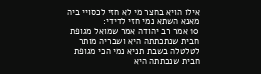אילו הויא בחצר מי לא חזי לכסויי ביה מאנא השתא נמי חזי לדידי:
10 אמר רב יהודה אמר שמואל מגופת חבית שנתכתתה היא ושבריה מותר לטלטלה בשבת תניא נמי הכי מגופת חבית שנכתתה היא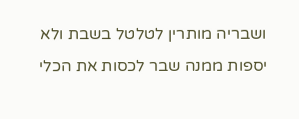ושבריה מותרין לטלטל בשבת ולא יספות ממנה שבר לכסות את הכלי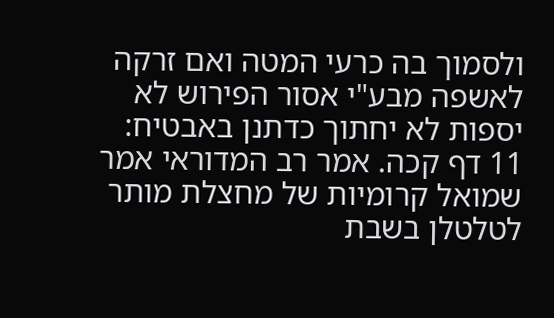ולסמוך בה כרעי המטה ואם זרקה לאשפה מבע"י אסור הפירוש לא יספות לא יחתוך כדתנן באבטיח:
11 דף קכה. אמר רב המדוראי אמר שמואל קרומיות של מחצלת מותר לטלטלן בשבת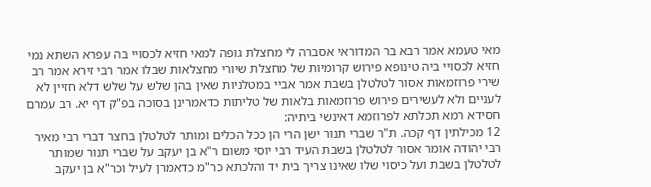מאי טעמא אמר רבא בר המדוראי אסברה לי מחצלת גופה למאי חזיא לכסויי בה עפרא השתא נמי חזיא לכסויי ביה טינופא פירוש קרומיות של מחצלת שיורי מחצלאות שבלו אמר רבי זירא אמר רב שירי פרוזמאות אסור לטלטלן בשבת אמר אביי במטלניות שאין בהן שלש על שלש דלא חזיין לא לעניים ולא לעשירים פירוש פרוזמאות בלאות של טליתות כדאמרינן בסוכה בפ"ק דף יא. רב עמרם חסידא רמא תכלתא לפרוזמא דאינשי ביתיה:
12 מכילתין דף קכה. ת"ר שברי תנור ישן הרי הן ככל הכלים ומותר לטלטלן בחצר דברי רבי מאיר רבי יהודה אומר אסור לטלטלן בשבת העיד רבי יוסי משום ר"א בן יעקב על שברי תנור שמותר לטלטלן בשבת ועל כיסוי שלו שאינו צריך בית יד והלכתא כר"מ כדאמרן לעיל וכר"א בן יעקב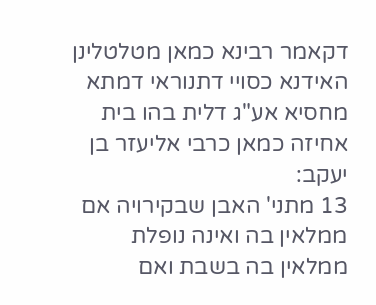דקאמר רבינא כמאן מטלטלינן האידנא כסויי דתנוראי דמתא מחסיא אע"ג דלית בהו בית אחיזה כמאן כרבי אליעזר בן יעקב:
13 מתני' האבן שבקירויה אם ממלאין בה ואינה נופלת ממלאין בה בשבת ואם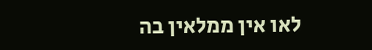לאו אין ממלאין בה